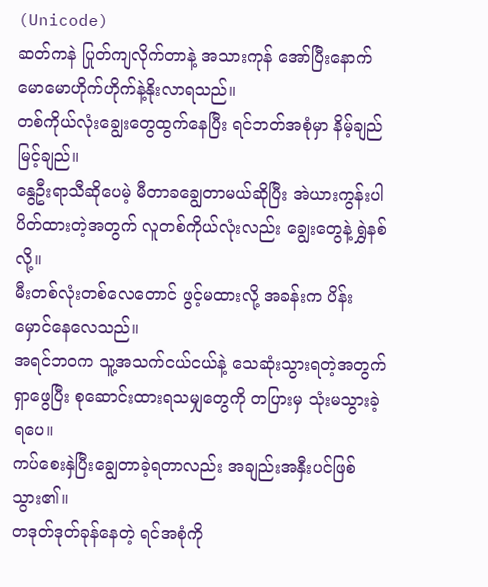(Unicode)
ဆတ်ကနဲ ပြုတ်ကျလိုက်တာနဲ့ အသားကုန် အော်ပြီးနောက် မောမောဟိုက်ဟိုက်နဲ့နိုးလာရသည်။
တစ်ကိုယ်လုံးချွေးတွေထွက်နေပြီး ရင်ဘတ်အစုံမှာ နိမ့်ချည်မြင့်ချည်။
နွေဦးရာသီဆိုပေမဲ့ မီတာခချွေတာမယ်ဆိုပြီး အဲယားကွန်းပါ ပိတ်ထားတဲ့အတွက် လူတစ်ကိုယ်လုံးလည်း ချွေးတွေနဲ့ ရွှဲနစ်လို့။
မီးတစ်လုံးတစ်လေတောင် ဖွင့်မထားလို့ အခန်းက ပိန်းမှောင်နေလေသည်။
အရင်ဘဝက သူ့အသက်ငယ်ငယ်နဲ့ သေဆုံးသွားရတဲ့အတွက် ရှာဖွေပြီး စုဆောင်းထားရသမျှတွေကို တပြားမှ သုံးမသွားခဲ့ရပေ။
ကပ်စေးနှဲပြီးချွေတာခဲ့ရတာလည်း အချည်းအနှီးပင်ဖြစ်သွား၏။
တဒုတ်ဒုတ်ခုန်နေတဲ့ ရင်အစုံကို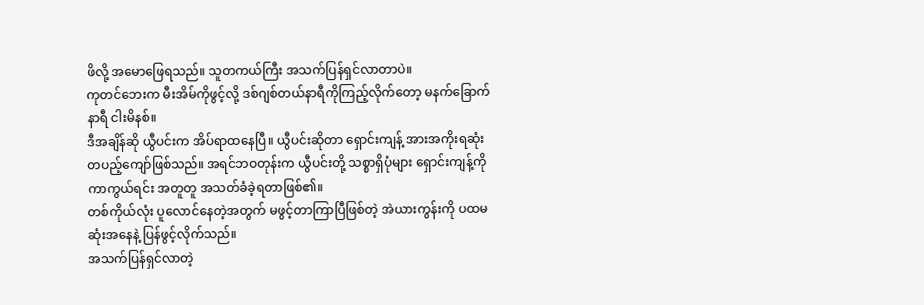ဖိလို့ အမောဖြေရသည်။ သူတကယ်ကြီး အသက်ပြန်ရှင်လာတာပဲ။
ကုတင်ဘေးက မီးအိမ်ကိုဖွင့်လို့ ဒစ်ဂျစ်တယ်နာရီကိုကြည့်လိုက်တော့ မနက်ခြောက်နာရီ ငါးမိနစ်။
ဒီအချိန်ဆို ယွီပင်းက အိပ်ရာထနေပြီ။ ယွီပင်းဆိုတာ ရှောင်းကျန့် အားအကိုးရဆုံး တပည့်ကျော်ဖြစ်သည်။ အရင်ဘဝတုန်းက ယွီပင်းတို့ သစ္စာရှိပုံများ ရှောင်းကျန့်ကို ကာကွယ်ရင်း အတူတူ အသတ်ခံခဲ့ရတာဖြစ်၏။
တစ်ကိုယ်လုံး ပူလောင်နေတဲ့အတွက် မဖွင့်တာကြာပြီဖြစ်တဲ့ အဲယားကွန်းကို ပထမဆုံးအနေနဲ့ ပြန်ဖွင့်လိုက်သည်။
အသက်ပြန်ရှင်လာတဲ့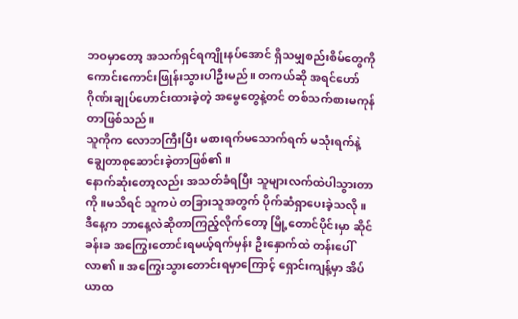ဘဝမှာတော့ အသက်ရှင်ရကျိုးနပ်အောင် ရှိသမျှစည်းစိမ်တွေကို ကောင်းကောင်းဖြုန်းသွားပါဦးမည်။ တကယ်ဆို အရင်ဟော်ဂိုဏ်းချုပ်ဟောင်းထားခဲ့တဲ့ အမွေတွေနဲ့တင် တစ်သက်စားမကုန်တာဖြစ်သည်။
သူကိုက လောဘကြီးပြီး မစားရက်မသောက်ရက် မသုံးရက်နဲ့ ချွေတာစုဆောင်းခဲ့တာဖြစ်၏။
နောက်ဆုံးတော့လည်း အသတ်ခံရပြီး သူများလက်ထဲပါသွားတာကို။မသိရင် သူကပဲ တခြားသူအတွက် ပိုက်ဆံရှာပေးခဲ့သလို။
ဒီနေ့က ဘာနေ့လဲဆိုတာကြည့်လိုက်တော့ မြို့တောင်ပိုင်းမှာ ဆိုင်ခန်းခ အကြွေးတောင်းရမယ့်ရက်မှန်း ဦးနှောက်ထဲ တန်းပေါ်လာ၏ ။ အကြွေးသွားတောင်းရမှာကြောင့် ရှောင်းကျန့်မှာ အိပ်ယာထ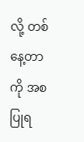လို့ တစ်နေ့တာကို အစပြုရ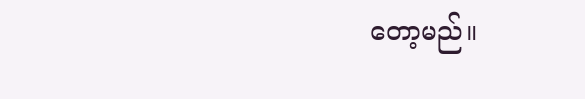တော့မည်။